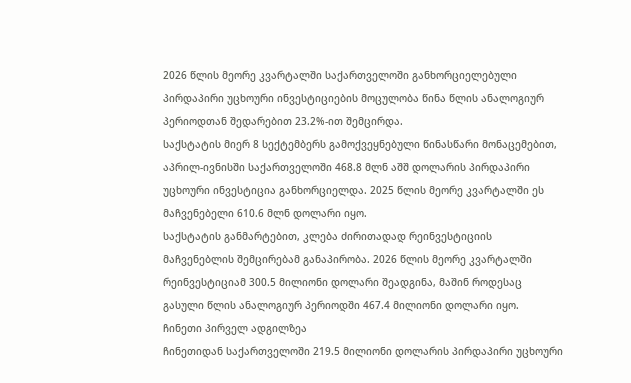2026 წლის მეორე კვარტალში საქართველოში განხორციელებული პირდაპირი უცხოური ინვესტიციების მოცულობა წინა წლის ანალოგიურ პერიოდთან შედარებით 23.2%-ით შემცირდა.
საქსტატის მიერ 8 სექტემბერს გამოქვეყნებული წინასწარი მონაცემებით, აპრილ-ივნისში საქართველოში 468.8 მლნ აშშ დოლარის პირდაპირი უცხოური ინვესტიცია განხორციელდა. 2025 წლის მეორე კვარტალში ეს მაჩვენებელი 610.6 მლნ დოლარი იყო.
საქსტატის განმარტებით, კლება ძირითადად რეინვესტიციის მაჩვენებლის შემცირებამ განაპირობა. 2026 წლის მეორე კვარტალში რეინვესტიციამ 300.5 მილიონი დოლარი შეადგინა, მაშინ როდესაც გასული წლის ანალოგიურ პერიოდში 467.4 მილიონი დოლარი იყო.
ჩინეთი პირველ ადგილზეა
ჩინეთიდან საქართველოში 219.5 მილიონი დოლარის პირდაპირი უცხოური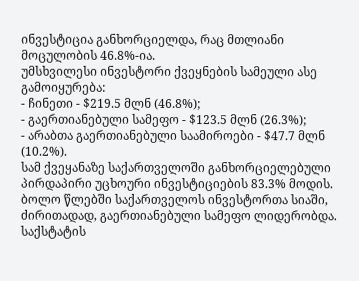ინვესტიცია განხორციელდა, რაც მთლიანი მოცულობის 46.8%-ია.
უმსხვილესი ინვესტორი ქვეყნების სამეული ასე გამოიყურება:
- ჩინეთი - $219.5 მლნ (46.8%);
- გაერთიანებული სამეფო - $123.5 მლნ (26.3%);
- არაბთა გაერთიანებული საამიროები - $47.7 მლნ (10.2%).
სამ ქვეყანაზე საქართველოში განხორციელებული პირდაპირი უცხოური ინვესტიციების 83.3% მოდის.
ბოლო წლებში საქართველოს ინვესტორთა სიაში, ძირითადად, გაერთიანებული სამეფო ლიდერობდა.
საქსტატის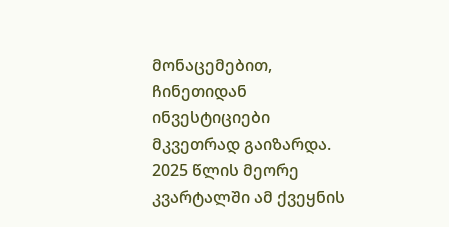მონაცემებით, ჩინეთიდან ინვესტიციები მკვეთრად გაიზარდა. 2025 წლის მეორე კვარტალში ამ ქვეყნის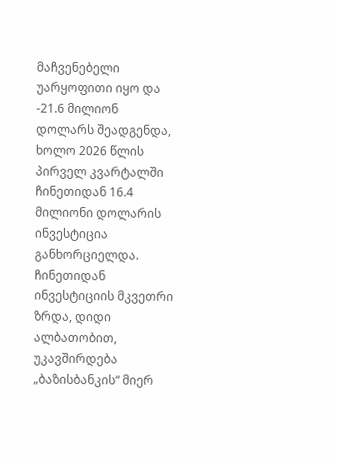მაჩვენებელი უარყოფითი იყო და -21.6 მილიონ დოლარს შეადგენდა, ხოლო 2026 წლის პირველ კვარტალში ჩინეთიდან 16.4 მილიონი დოლარის ინვესტიცია განხორციელდა.
ჩინეთიდან ინვესტიციის მკვეთრი ზრდა, დიდი ალბათობით, უკავშირდება „ბაზისბანკის“ მიერ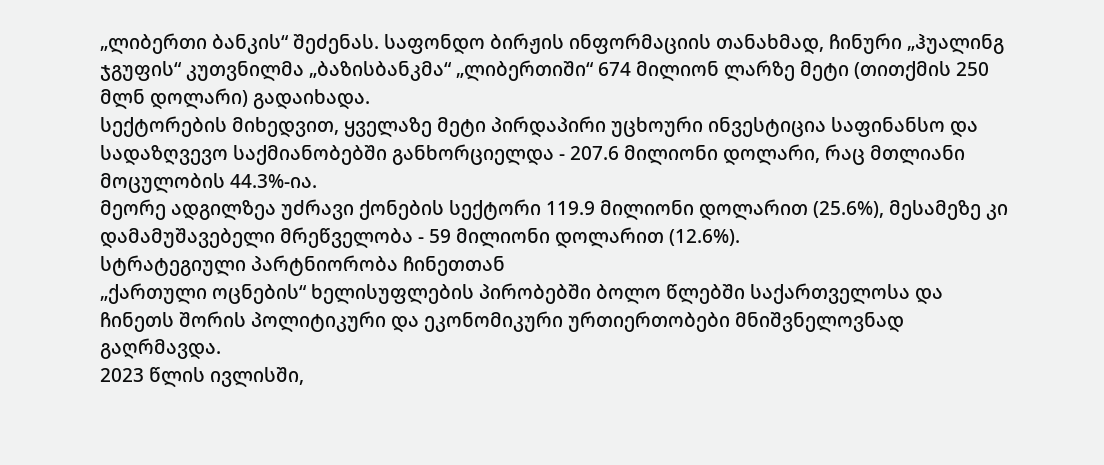„ლიბერთი ბანკის“ შეძენას. საფონდო ბირჟის ინფორმაციის თანახმად, ჩინური „ჰუალინგ ჯგუფის“ კუთვნილმა „ბაზისბანკმა“ „ლიბერთიში“ 674 მილიონ ლარზე მეტი (თითქმის 250 მლნ დოლარი) გადაიხადა.
სექტორების მიხედვით, ყველაზე მეტი პირდაპირი უცხოური ინვესტიცია საფინანსო და სადაზღვევო საქმიანობებში განხორციელდა - 207.6 მილიონი დოლარი, რაც მთლიანი მოცულობის 44.3%-ია.
მეორე ადგილზეა უძრავი ქონების სექტორი 119.9 მილიონი დოლარით (25.6%), მესამეზე კი დამამუშავებელი მრეწველობა - 59 მილიონი დოლარით (12.6%).
სტრატეგიული პარტნიორობა ჩინეთთან
„ქართული ოცნების“ ხელისუფლების პირობებში ბოლო წლებში საქართველოსა და ჩინეთს შორის პოლიტიკური და ეკონომიკური ურთიერთობები მნიშვნელოვნად გაღრმავდა.
2023 წლის ივლისში,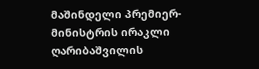მაშინდელი პრემიერ-მინისტრის ირაკლი ღარიბაშვილის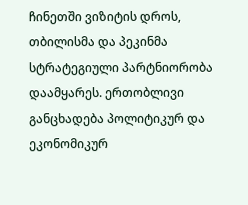ჩინეთში ვიზიტის დროს, თბილისმა და პეკინმა სტრატეგიული პარტნიორობა დაამყარეს. ერთობლივი განცხადება პოლიტიკურ და ეკონომიკურ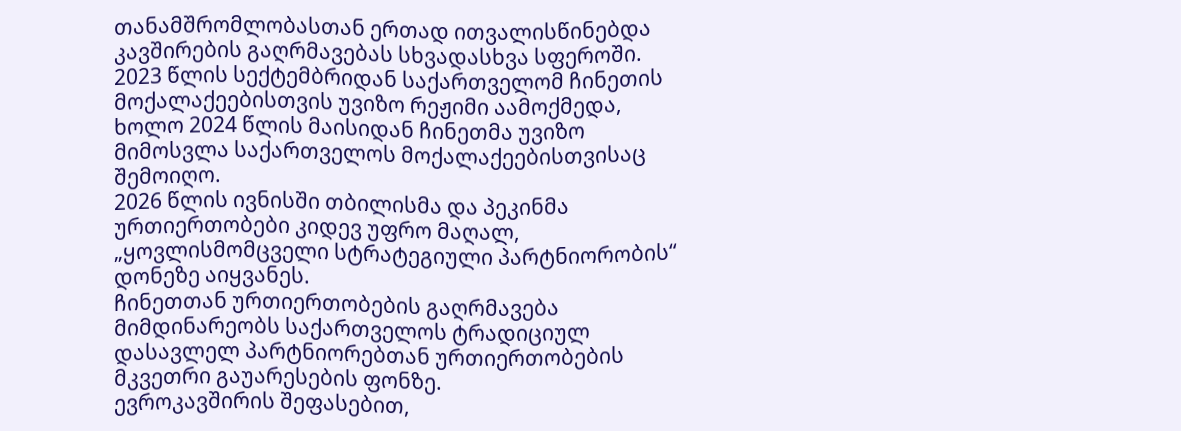თანამშრომლობასთან ერთად ითვალისწინებდა კავშირების გაღრმავებას სხვადასხვა სფეროში.
2023 წლის სექტემბრიდან საქართველომ ჩინეთის მოქალაქეებისთვის უვიზო რეჟიმი აამოქმედა, ხოლო 2024 წლის მაისიდან ჩინეთმა უვიზო მიმოსვლა საქართველოს მოქალაქეებისთვისაც შემოიღო.
2026 წლის ივნისში თბილისმა და პეკინმა ურთიერთობები კიდევ უფრო მაღალ, „ყოვლისმომცველი სტრატეგიული პარტნიორობის“ დონეზე აიყვანეს.
ჩინეთთან ურთიერთობების გაღრმავება მიმდინარეობს საქართველოს ტრადიციულ დასავლელ პარტნიორებთან ურთიერთობების მკვეთრი გაუარესების ფონზე.
ევროკავშირის შეფასებით,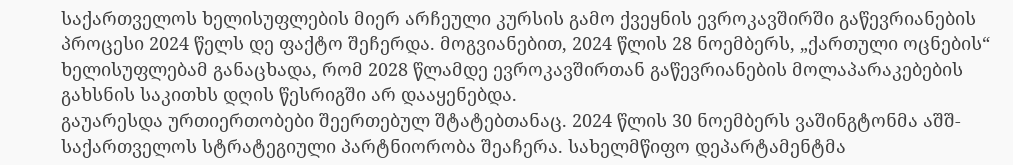საქართველოს ხელისუფლების მიერ არჩეული კურსის გამო ქვეყნის ევროკავშირში გაწევრიანების პროცესი 2024 წელს დე ფაქტო შეჩერდა. მოგვიანებით, 2024 წლის 28 ნოემბერს, „ქართული ოცნების“ ხელისუფლებამ განაცხადა, რომ 2028 წლამდე ევროკავშირთან გაწევრიანების მოლაპარაკებების გახსნის საკითხს დღის წესრიგში არ დააყენებდა.
გაუარესდა ურთიერთობები შეერთებულ შტატებთანაც. 2024 წლის 30 ნოემბერს ვაშინგტონმა აშშ-საქართველოს სტრატეგიული პარტნიორობა შეაჩერა. სახელმწიფო დეპარტამენტმა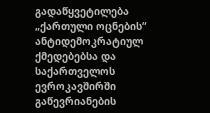გადაწყვეტილება „ქართული ოცნების“ ანტიდემოკრატიულ ქმედებებსა და საქართველოს ევროკავშირში გაწევრიანების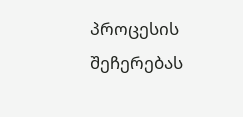პროცესის შეჩერებას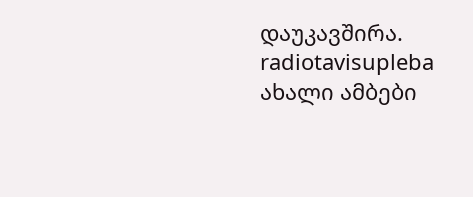დაუკავშირა.
radiotavisupleba ახალი ამბები